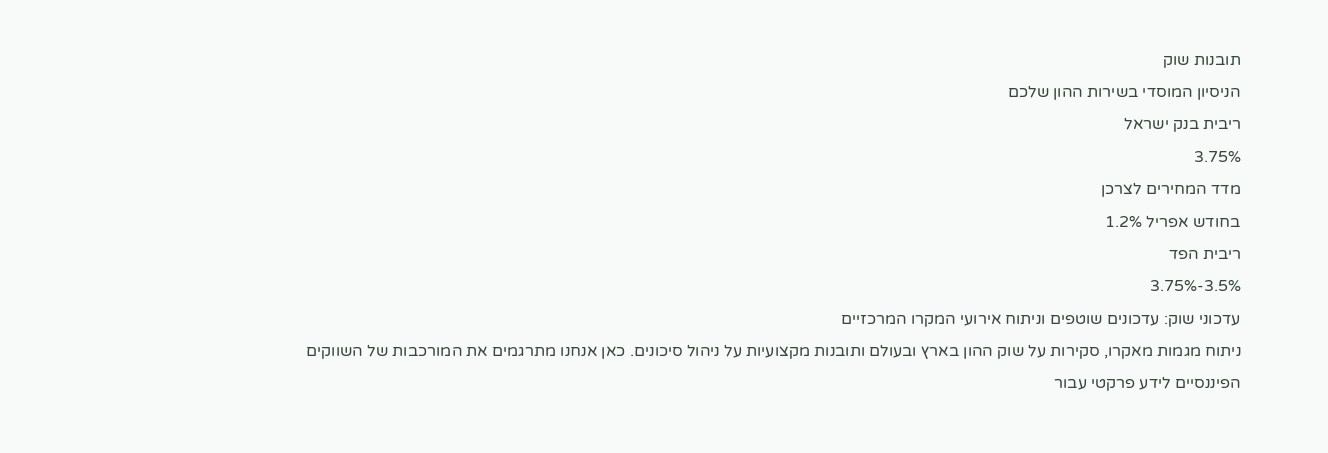תובנות שוק
הניסיון המוסדי בשירות ההון שלכם
ריבית בנק ישראל
3.75%
מדד המחירים לצרכן
בחודש אפריל 1.2%
ריבית הפד
3.5%-3.75%
עדכוני שוק: עדכונים שוטפים וניתוח אירועי המקרו המרכזיים
ניתוח מגמות מאקרו, סקירות על שוק ההון בארץ ובעולם ותובנות מקצועיות על ניהול סיכונים. כאן אנחנו מתרגמים את המורכבות של השווקים הפיננסיים לידע פרקטי עבור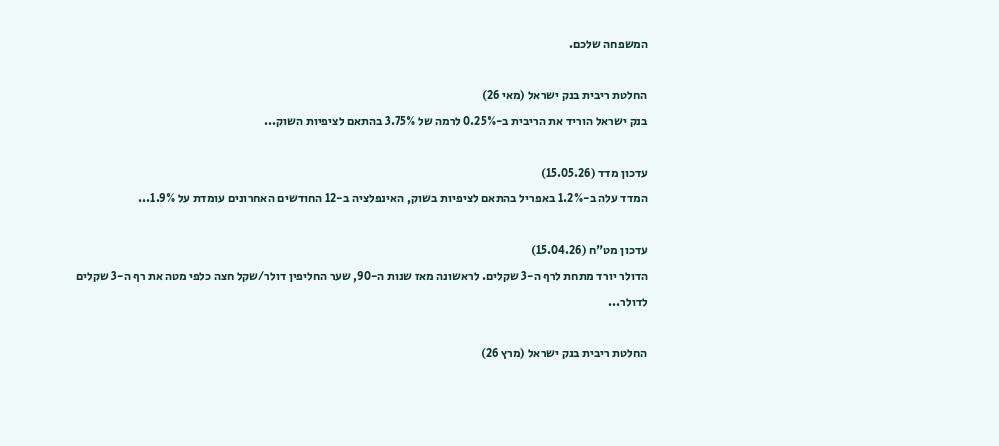המשפחה שלכם.

החלטת ריבית בנק ישראל (מאי 26)
בנק ישראל הוריד את הריבית ב-0.25% לרמה של 3.75% בהתאם לציפיות השוק...

עדכון מדד (15.05.26)
המדד עלה ב-1.2% באפריל בהתאם לציפיות בשוק, האינפלציה ב-12 החודשים האחרונים עומדת על 1.9%...

עדכון מט"ח (15.04.26)
הדולר יורד מתחת לרף ה-3 שקלים. לראשונה מאז שנות ה-90, שער החליפין דולר/שקל חצה כלפי מטה את רף ה-3 שקלים לדולר...

החלטת ריבית בנק ישראל (מרץ 26)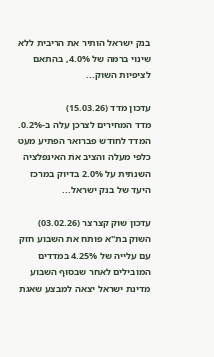בנק ישראל הותיר את הריבית ללא שינוי ברמה של 4.0%, בהתאם לציפיות השוק...

עדכון מדד (15.03.26)
מדד המחירים לצרכן עלה ב-0.2%. המדד לחודש פברואר הפתיע מעט כלפי מעלה והציב את האינפלציה השנתית על 2.0% בדיוק במרכז היעד של בנק ישראל...

עדכון שוק קצרצר (03.02.26)
השוק בת"א פותח את השבוע חזק עם עלייה של 4.25% במדדים המובילים לאחר שבסוף השבוע מדינת ישראל יצאה למבצע שאגת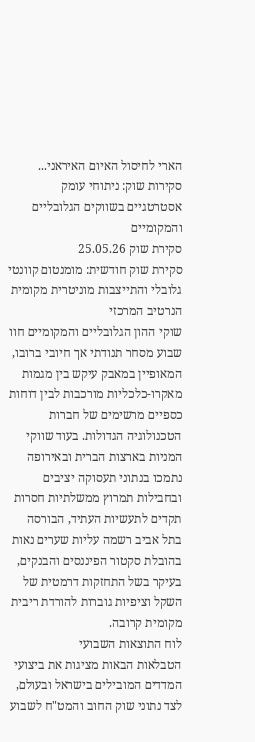הארי לחיסול האיום האיראני...
סקירות שוק: ניתוחי עומק אסטרטגיים בשווקים הגלובליים והמקומיים
סקירת שוק 25.05.26
סקירת שוק חודשית: מומנטום קוונטי גלובלי והתייצבות מוניטרית מקומית
הנרטיב המרכזי
שוקי ההון הגלובליים והמקומיים חוו שבוע מסחר תנודתי אך חיובי ברובו, המאופיין במאבק עיקש בין מגמות מאקרו-כלכליות מורכבות לבין דוחות כספיים מרשימים של חברות הטכנולוגיה הגדולות. בעוד שווקי המניות בארצות הברית ובאירופה נתמכו בנתוני תעסוקה יציבים ובחבילות תמרוץ ממשלתיות חסרות תקדים לתעשיות העתיד, הבורסה בתל אביב רשמה עליות שערים נאות בהובלת סקטור הפיננסים והבנקים, בעיקר בשל התחזקות דרמטית של השקל וציפיות גוברות להורדת ריבית מקומית קרובה.
לוח התוצאות השבועי
הטבלאות הבאות מציגות את ביצועי המדדים המובילים בישראל ובעולם, לצד נתוני שוק החוב והמט"ח לשבוע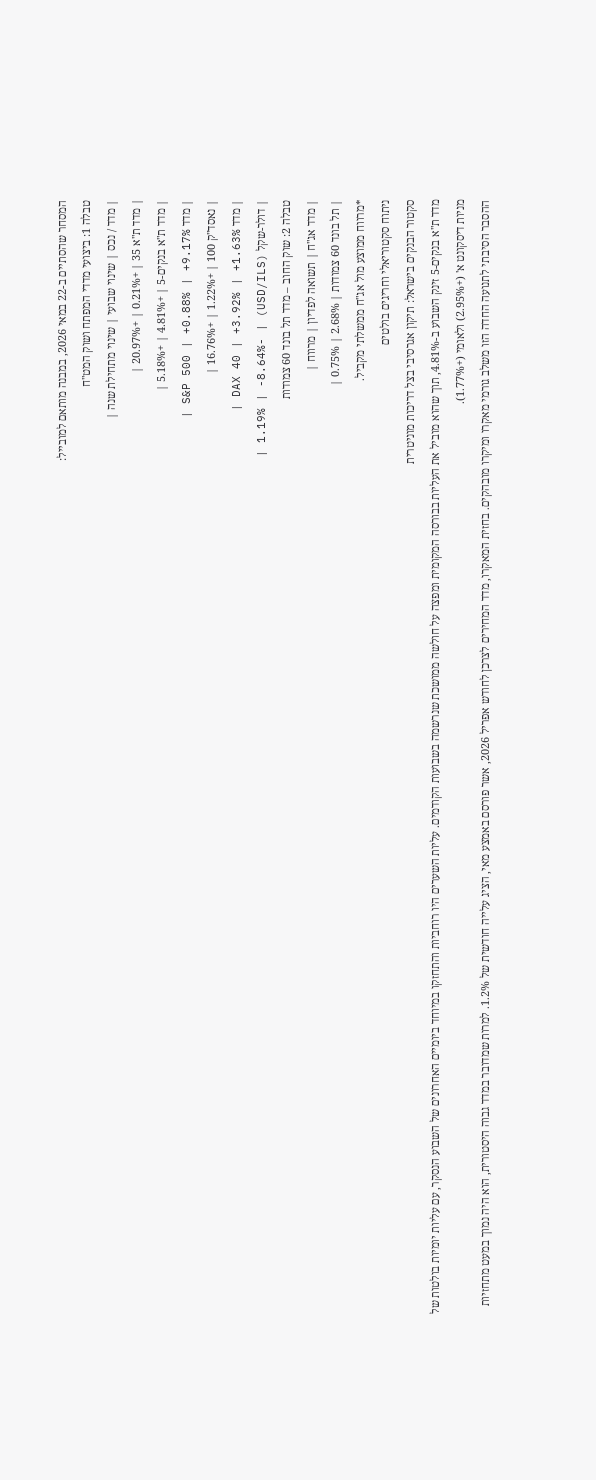המסחר שהסתיים ב-22 במאי 2026, במבנה מותאם למובייל:
טבלה 1: ביצועי מדדי המפתח ושוק המט"ח
| מדד / נכס | שינוי שבועי | שינוי מתחילת שנה |
| מדד ת"א 35 | +0.21% | +20.97% |
| מדד ת"א בנקים-5 | +4.81% | +5.18% |
| מדד S&P 500 | +0.88% | +9.17% |
| נאסד"ק 100 | +1.22% | +16.76% |
| מדד DAX 40 | +3.92% | +1.63% |
| דולר-שקל (USD/ILS) | -1.19% | -8.64% |
טבלה 2: שוק החוב – מדד תל בונד 60 צמודות
| מדד אג"ח | תשואה לפדיון | מרווח |
| תל בונד 60 צמודות | 2.68% | 0.75% |
*מרווח ממוצע מול אג"ח ממשלתי מקביל.
ניתוח סקטוריאלי וחריגים בולטים
סקטור הבנקים בישראל: תיקון אגרסיבי בצל דריכות מוניטרית
מדד ת"א בנקים-5 זינק השבוע ב-4.81%, תוך שהוא מוביל את העליות בבורסה המקומית ומפצה על חולשה ממושכת שנרשמה בשבועות הקודמים. עליות השערים היו רוחביות והתחזקו במיוחד ביומיים האחרונים של השבוע הנסקר, עם עליות יומיות בולטות של מניות דיסקונט א' (+2.95%) ולאומי (+1.77%).
ההסבר הסיבתי לתנועה החדה הזו משלב גורמי מאקרו ומיקרו מובהקים. בחזית המאקרו, מדד המחירים לצרכן לחודש אפריל 2026, אשר פורסם באמצע מאי, הציג עלייה חודשית של 1.2%. למרות שמדובר במדד גבוה היסטורית, הוא היה נמוך במעט מתחזיות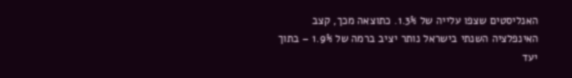האנליסטים שצפו עלייה של 1.3%. כתוצאה מכך, קצב האינפלציה השנתי בישראל נותר יציב ברמה של 1.9% – בתוך יעד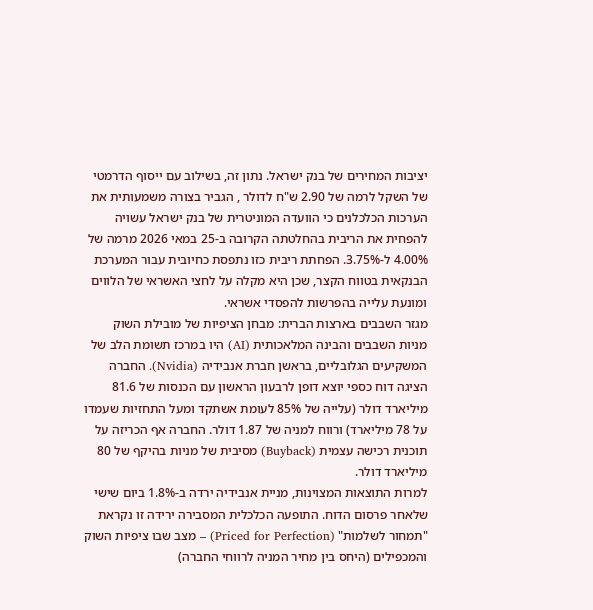יציבות המחירים של בנק ישראל. נתון זה, בשילוב עם ייסוף הדרמטי של השקל לרמה של 2.90 ש"ח לדולר , הגביר בצורה משמעותית את הערכות הכלכלנים כי הוועדה המוניטרית של בנק ישראל עשויה להפחית את הריבית בהחלטתה הקרובה ב-25 במאי 2026 מרמה של 4.00% ל-3.75%. הפחתת ריבית כזו נתפסת כחיובית עבור המערכת הבנקאית בטווח הקצר, שכן היא מקלה על לחצי האשראי של הלווים ומונעת עלייה בהפרשות להפסדי אשראי.
מגזר השבבים בארצות הברית: מבחן הציפיות של מובילת השוק
מניות השבבים והבינה המלאכותית (AI) היו במרכז תשומת הלב של המשקיעים הגלובליים, בראשן חברת אנבידיה (Nvidia). החברה הציגה דוח כספי יוצא דופן לרבעון הראשון עם הכנסות של 81.6 מיליארד דולר (עלייה של 85% לעומת אשתקד ומעל התחזיות שעמדו על 78 מיליארד) ורווח למניה של 1.87 דולר. החברה אף הכריזה על תוכנית רכישה עצמית (Buyback) מסיבית של מניות בהיקף של 80 מיליארד דולר.
למרות התוצאות המצוינות, מניית אנבידיה ירדה ב-1.8% ביום שישי שלאחר פרסום הדוח. התופעה הכלכלית המסבירה ירידה זו נקראת "תמחור לשלמות" (Priced for Perfection) – מצב שבו ציפיות השוק והמכפילים (היחס בין מחיר המניה לרווחי החברה)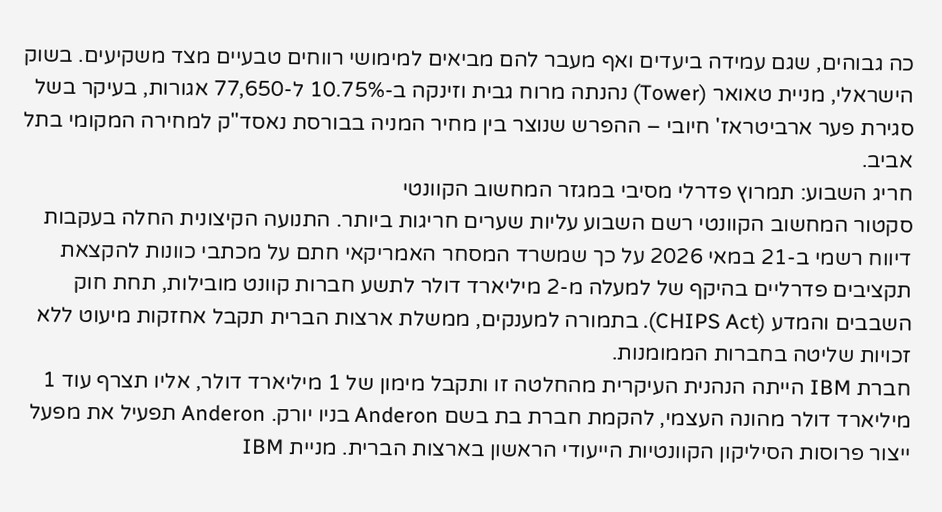כה גבוהים, שגם עמידה ביעדים ואף מעבר להם מביאים למימושי רווחים טבעיים מצד משקיעים. בשוק הישראלי, מניית טאואר (Tower) נהנתה מרוח גבית וזינקה ב-10.75% ל-77,650 אגורות, בעיקר בשל סגירת פער ארביטראז' חיובי – ההפרש שנוצר בין מחיר המניה בבורסת נאסד"ק למחירה המקומי בתל אביב.
חריג השבוע: תמרוץ פדרלי מסיבי במגזר המחשוב הקוונטי
סקטור המחשוב הקוונטי רשם השבוע עליות שערים חריגות ביותר. התנועה הקיצונית החלה בעקבות דיווח רשמי ב-21 במאי 2026 על כך שמשרד המסחר האמריקאי חתם על מכתבי כוונות להקצאת תקציבים פדרליים בהיקף של למעלה מ-2 מיליארד דולר לתשע חברות קוונט מובילות, תחת חוק השבבים והמדע (CHIPS Act). בתמורה למענקים, ממשלת ארצות הברית תקבל אחזקות מיעוט ללא זכויות שליטה בחברות הממומנות.
חברת IBM הייתה הנהנית העיקרית מהחלטה זו ותקבל מימון של 1 מיליארד דולר, אליו תצרף עוד 1 מיליארד דולר מהונה העצמי, להקמת חברת בת בשם Anderon בניו יורק. Anderon תפעיל את מפעל ייצור פרוסות הסיליקון הקוונטיות הייעודי הראשון בארצות הברית. מניית IBM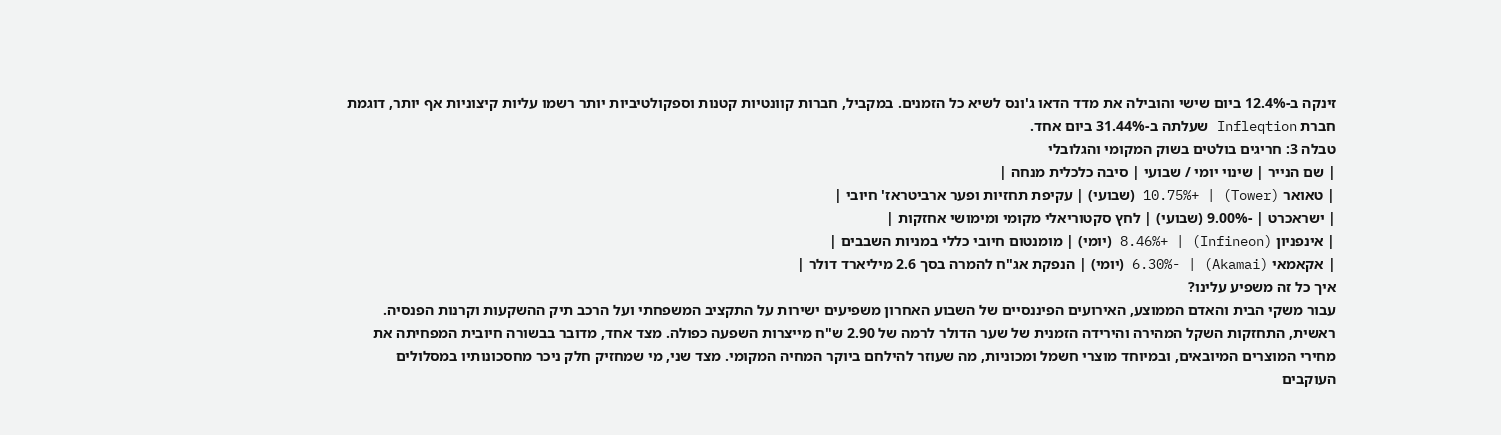זינקה ב-12.4% ביום שישי והובילה את מדד הדאו ג'ונס לשיא כל הזמנים. במקביל, חברות קוונטיות קטנות וספקולטיביות יותר רשמו עליות קיצוניות אף יותר, דוגמת חברת Infleqtion שעלתה ב-31.44% ביום אחד.
טבלה 3: חריגים בולטים בשוק המקומי והגלובלי
| שם הנייר | שינוי יומי / שבועי | סיבה כלכלית מנחה |
| טאואר (Tower) | +10.75% (שבועי) | עקיפת תחזיות ופער ארביטראז' חיובי |
| ישראכרט | -9.00% (שבועי) | לחץ סקטוריאלי מקומי ומימושי אחזקות |
| אינפניון (Infineon) | +8.46% (יומי) | מומנטום חיובי כללי במניות השבבים |
| אקאמאי (Akamai) | -6.30% (יומי) | הנפקת אג"ח להמרה בסך 2.6 מיליארד דולר |
איך כל זה משפיע עלינו?
עבור משקי הבית והאדם הממוצע, האירועים הפיננסיים של השבוע האחרון משפיעים ישירות על התקציב המשפחתי ועל הרכב תיק ההשקעות וקרנות הפנסיה.
ראשית, התחזקות השקל המהירה והירידה הזמנית של שער הדולר לרמה של 2.90 ש"ח מייצרות השפעה כפולה. מצד אחד, מדובר בבשורה חיובית המפחיתה את מחירי המוצרים המיובאים, ובמיוחד מוצרי חשמל ומכוניות, מה שעוזר להילחם ביוקר המחיה המקומי. מצד שני, מי שמחזיק חלק ניכר מחסכונותיו במסלולים העוקבים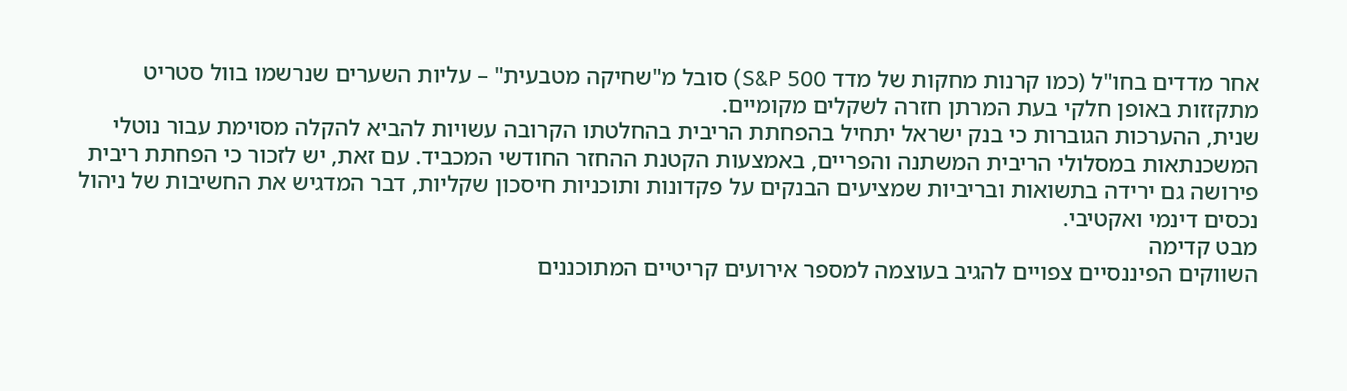אחר מדדים בחו"ל (כמו קרנות מחקות של מדד S&P 500) סובל מ"שחיקה מטבעית" – עליות השערים שנרשמו בוול סטריט מתקזזות באופן חלקי בעת המרתן חזרה לשקלים מקומיים.
שנית, ההערכות הגוברות כי בנק ישראל יתחיל בהפחתת הריבית בהחלטתו הקרובה עשויות להביא להקלה מסוימת עבור נוטלי המשכנתאות במסלולי הריבית המשתנה והפריים, באמצעות הקטנת ההחזר החודשי המכביד. עם זאת, יש לזכור כי הפחתת ריבית פירושה גם ירידה בתשואות ובריביות שמציעים הבנקים על פקדונות ותוכניות חיסכון שקליות, דבר המדגיש את החשיבות של ניהול נכסים דינמי ואקטיבי.
מבט קדימה
השווקים הפיננסיים צפויים להגיב בעוצמה למספר אירועים קריטיים המתוכננים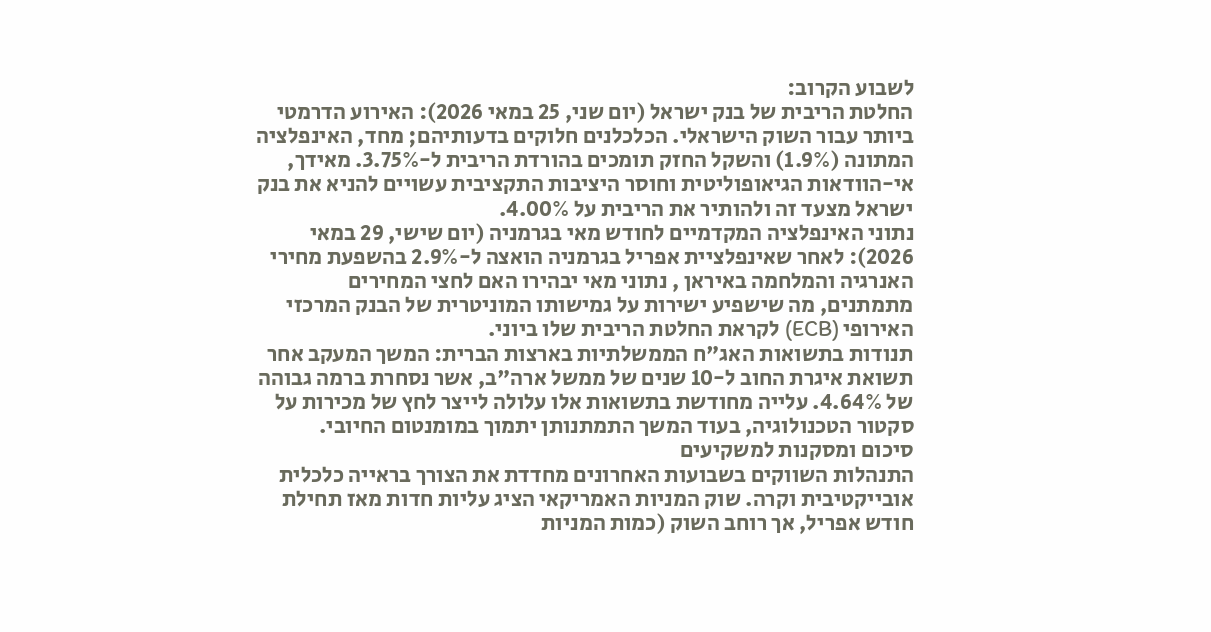לשבוע הקרוב:
החלטת הריבית של בנק ישראל (יום שני, 25 במאי 2026): האירוע הדרמטי ביותר עבור השוק הישראלי. הכלכלנים חלוקים בדעותיהם; מחד, האינפלציה המתונה (1.9%) והשקל החזק תומכים בהורדת הריבית ל-3.75%. מאידך, אי-הוודאות הגיאופוליטית וחוסר היציבות התקציבית עשויים להניא את בנק ישראל מצעד זה ולהותיר את הריבית על 4.00%.
נתוני האינפלציה המקדמיים לחודש מאי בגרמניה (יום שישי, 29 במאי 2026): לאחר שאינפלציית אפריל בגרמניה הואצה ל-2.9% בהשפעת מחירי האנרגיה והמלחמה באיראן , נתוני מאי יבהירו האם לחצי המחירים מתמתנים, מה שישפיע ישירות על גמישותו המוניטרית של הבנק המרכזי האירופי (ECB) לקראת החלטת הריבית שלו ביוני.
תנודות בתשואות האג"ח הממשלתיות בארצות הברית: המשך המעקב אחר תשואת איגרת החוב ל-10 שנים של ממשל ארה"ב, אשר נסחרת ברמה גבוהה של 4.64%. עלייה מחודשת בתשואות אלו עלולה לייצר לחץ של מכירות על סקטור הטכנולוגיה, בעוד המשך התמתנותן יתמוך במומנטום החיובי.
סיכום ומסקנות למשקיעים
התנהלות השווקים בשבועות האחרונים מחדדת את הצורך בראייה כלכלית אובייקטיבית וקרה. שוק המניות האמריקאי הציג עליות חדות מאז תחילת חודש אפריל, אך רוחב השוק (כמות המניות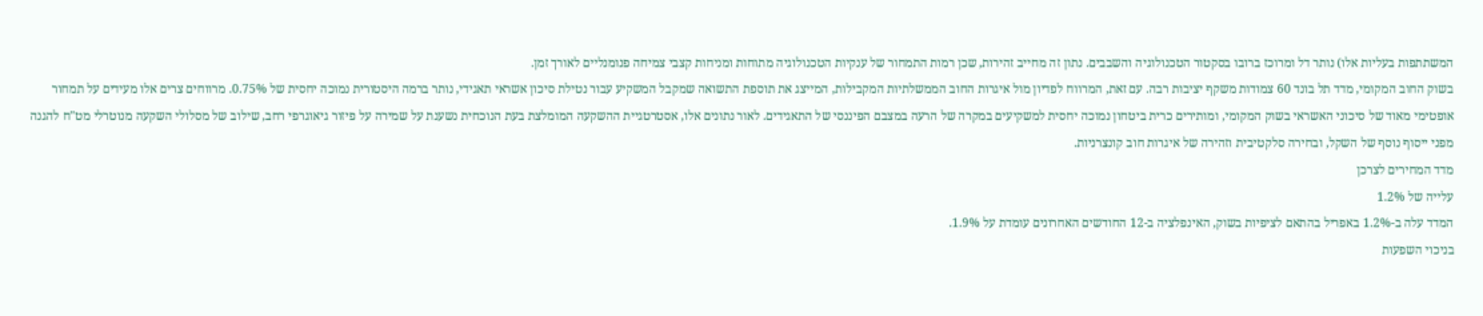המשתתפות בעליות אלו) נותר דל ומרוכז ברובו בסקטור הטכנולוגיה והשבבים. נתון זה מחייב זהירות, שכן רמות התמחור של ענקיות הטכנולוגיה מתוחות ומניחות קצבי צמיחה פנומנליים לאורך זמן.
בשוק החוב המקומי, מדד תל בונד 60 צמודות משקף יציבות רבה. עם זאת, המרווח לפדיון מול איגרות החוב הממשלתיות המקבילות, המייצג את תוספת התשואה שמקבל המשקיע עבור נטילת סיכון אשראי תאגידי, נותר ברמה היסטורית נמוכה יחסית של 0.75%. מרווחים צרים אלו מעידים על תמחור אופטימי מאוד של סיכוני האשראי בשוק המקומי, ומותירים כרית ביטחון נמוכה יחסית למשקיעים במקרה של הרעה במצבם הפיננסי של התאגידים. לאור נתונים אלו, אסטרטגיית ההשקעה המומלצת בעת הנוכחית נשענת על שמירה על פיזור גיאוגרפי רחב, שילוב של מסלולי השקעה מנוטרלי מט"ח להגנה מפני ייסוף נוסף של השקל, ובחירה סלקטיבית וזהירה של איגרות חוב קונצרניות.
מדד המחירים לצרכן
עלייה של 1.2%
המדד עלה ב-1.2% באפריל בהתאם לציפיות בשוק, האינפלציה ב-12 החודשים האחרונים עומדת על 1.9%.
בניכוי השפעות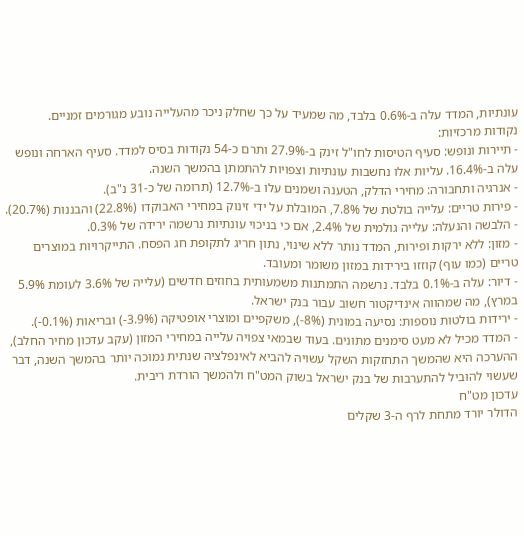עונתיות, המדד עלה ב-0.6% בלבד, מה שמעיד על כך שחלק ניכר מהעלייה נובע מגורמים זמניים.
נקודות מרכזיות:
- תיירות ונופש: סעיף הטיסות לחו"ל זינק ב-27.9% ותרם כ-54 נקודות בסיס למדד. סעיף הארחה ונופש עלה ב-16.4%. עליות אלו נחשבות עונתיות וצפויות להתמתן בהמשך השנה.
- אנרגיה ותחבורה: מחירי הדלק, הטענה ושמנים עלו ב-12.7% (תרומה של כ-31 נ"ב).
- פירות טריים: עלייה בולטת של 7.8%, המובלת על ידי זינוק במחירי האבוקדו (22.8%) והבננות (20.7%).
- הלבשה והנעלה: עלייה גולמית של 2.4%, אם כי בניכוי עונתיות נרשמה ירידה של 0.3%.
- מזון: ללא ירקות ופירות, המדד נותר ללא שינוי, נתון חריג לתקופת חג הפסח. התייקרויות במוצרים טריים (כמו עוף) קוזזו בירידות במזון משומר ומעובד.
- דיור: עלה ב-0.1% בלבד. נרשמה התמתנות משמעותית בחוזים חדשים (עלייה של 3.6% לעומת 5.9% במרץ), מה שמהווה אינדיקטור חשוב עבור בנק ישראל.
- ירידות בולטות נוספות: נסיעה במונית (8%-), משקפיים ומוצרי אופטיקה (3.9%-) ובריאות (0.1%-).
- המדד מכיל לא מעט סימנים מתונים. בעוד שבמאי צפויה עלייה במחירי המזון (עקב עדכון מחיר החלב), ההערכה היא שהמשך התחזקות השקל עשויה להביא לאינפלציה שנתית נמוכה יותר בהמשך השנה, דבר שעשוי להוביל להתערבות של בנק ישראל בשוק המט"ח ולהמשך הורדת ריבית.
עדכון מט"ח
הדולר יורד מתחת לרף ה-3 שקלים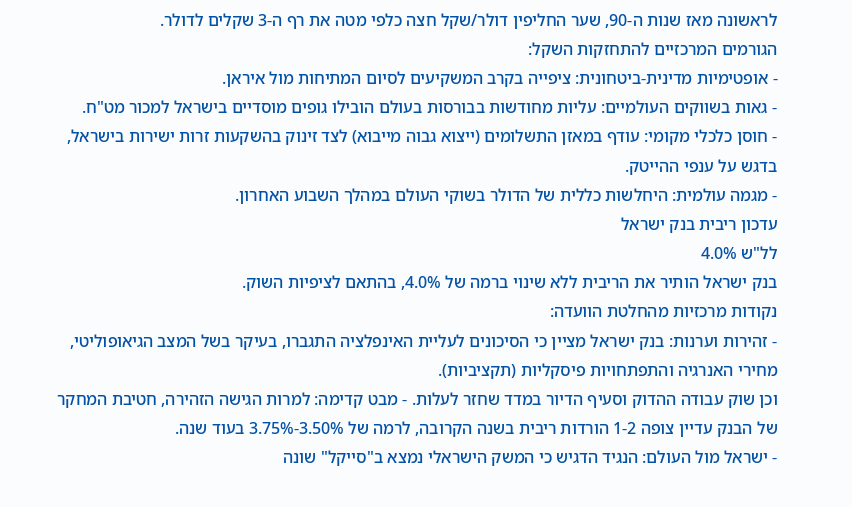לראשונה מאז שנות ה-90, שער החליפין דולר/שקל חצה כלפי מטה את רף ה-3 שקלים לדולר.
הגורמים המרכזיים להתחזקות השקל:
- אופטימיות מדינית-ביטחונית: ציפייה בקרב המשקיעים לסיום המתיחות מול איראן.
- גאות בשווקים העולמיים: עליות מחודשות בבורסות בעולם הובילו גופים מוסדיים בישראל למכור מט"ח.
- חוסן כלכלי מקומי: עודף במאזן התשלומים (ייצוא גבוה מייבוא) לצד זינוק בהשקעות זרות ישירות בישראל, בדגש על ענפי ההייטק.
- מגמה עולמית: היחלשות כללית של הדולר בשוקי העולם במהלך השבוע האחרון.
עדכון ריבית בנק ישראל
לל"ש 4.0%
בנק ישראל הותיר את הריבית ללא שינוי ברמה של 4.0%, בהתאם לציפיות השוק.
נקודות מרכזיות מהחלטת הוועדה:
- זהירות וערנות: בנק ישראל מציין כי הסיכונים לעליית האינפלציה התגברו, בעיקר בשל המצב הגיאופוליטי, מחירי האנרגיה והתפתחויות פיסקליות (תקציביות).
וכן שוק עבודה ההדוק וסעיף הדיור במדד שחזר לעלות. - מבט קדימה: למרות הגישה הזהירה, חטיבת המחקר של הבנק עדיין צופה 1-2 הורדות ריבית בשנה הקרובה, לרמה של 3.50%-3.75% בעוד שנה.
- ישראל מול העולם: הנגיד הדגיש כי המשק הישראלי נמצא ב"סייקל" שונה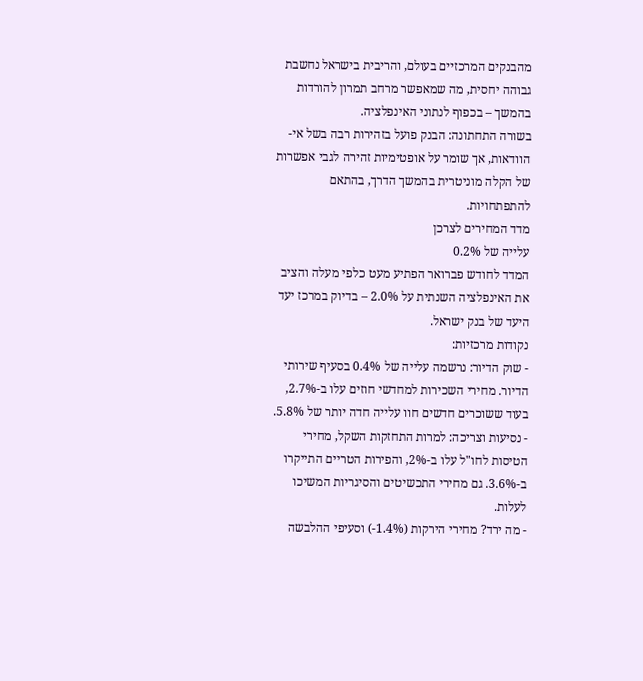מהבנקים המרכזיים בעולם, והריבית בישראל נחשבת גבוהה יחסית, מה שמאפשר מרחב תמרון להורדות בהמשך – בכפוף לנתוני האינפלציה.
בשורה התחתונה: הבנק פועל בזהירות רבה בשל אי-הוודאות, אך שומר על אופטימיות זהירה לגבי אפשרות של הקלה מוניטרית בהמשך הדרך, בהתאם להתפתחויות.
מדד המחירים לצרכן
עלייה של 0.2%
המדד לחודש פברואר הפתיע מעט כלפי מעלה והציב את האינפלציה השנתית על 2.0% – בדיוק במרכז יעד היעד של בנק ישראל.
נקודות מרכזיות:
- שוק הדיור: נרשמה עלייה של 0.4% בסעיף שירותי הדיור. מחירי השכירות למחדשי חוזים עלו ב-2.7%, בעוד ששוכרים חדשים חוו עלייה חדה יותר של 5.8%.
- נסיעות וצריכה: למרות התחזקות השקל, מחירי הטיסות לחו"ל עלו ב-2%, והפירות הטריים התייקרו ב-3.6%. גם מחירי התכשיטים והסיגריות המשיכו לעלות.
- מה ירד? מחירי הירקות (1.4%-) וסעיפי ההלבשה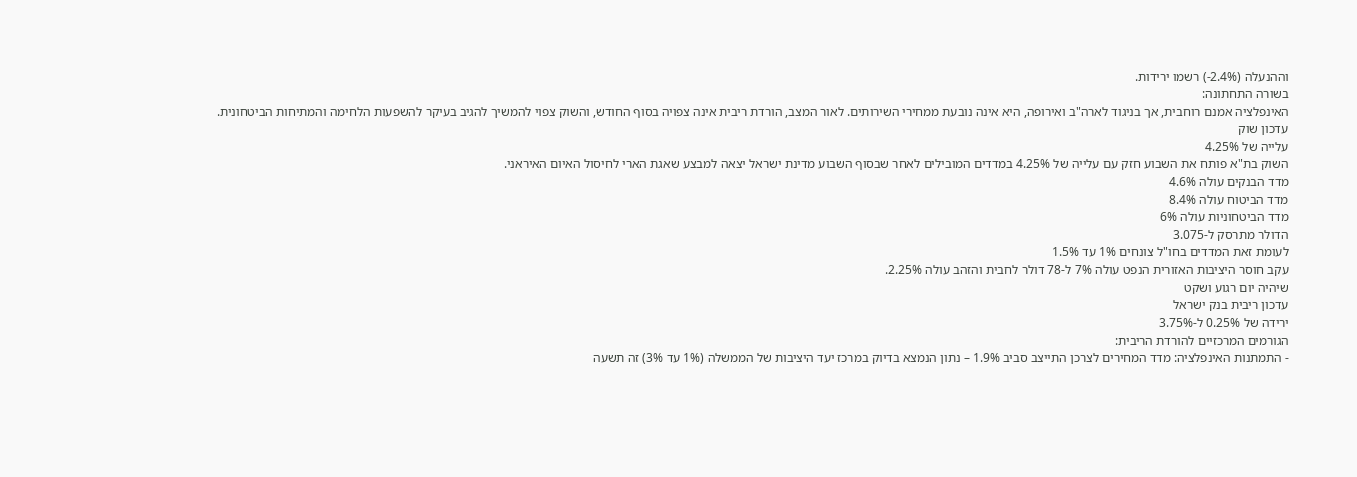וההנעלה (2.4%-) רשמו ירידות.
בשורה התחתונה:
האינפלציה אמנם רוחבית, אך בניגוד לארה"ב ואירופה, היא אינה נובעת ממחירי השירותים. לאור המצב, הורדת ריבית אינה צפויה בסוף החודש, והשוק צפוי להמשיך להגיב בעיקר להשפעות הלחימה והמתיחות הביטחונית.
עדכון שוק
עלייה של 4.25%
השוק בת"א פותח את השבוע חזק עם עלייה של 4.25% במדדים המובילים לאחר שבסוף השבוע מדינת ישראל יצאה למבצע שאגת הארי לחיסול האיום האיראני.
מדד הבנקים עולה 4.6%
מדד הביטוח עולה 8.4%
מדד הביטחוניות עולה 6%
הדולר מתרסק ל-3.075
לעומת זאת המדדים בחו"ל צונחים 1% עד 1.5%
עקב חוסר היציבות האזורית הנפט עולה 7% ל-78 דולר לחבית והזהב עולה 2.25%.
שיהיה יום רגוע ושקט
עדכון ריבית בנק ישראל
ירידה של 0.25% ל-3.75%
הגורמים המרכזיים להורדת הריבית:
- התמתנות האינפלציה: מדד המחירים לצרכן התייצב סביב 1.9% – נתון הנמצא בדיוק במרכז יעד היציבות של הממשלה (1% עד 3%) זה תשעה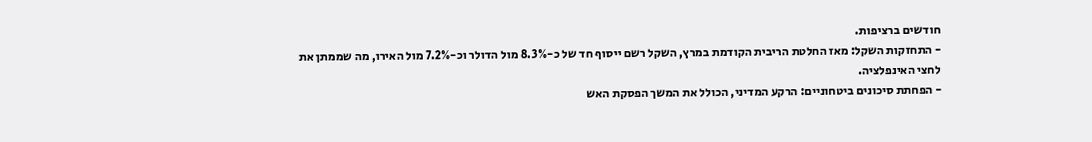חודשים ברציפות.
- התחזקות השקל: מאז החלטת הריבית הקודמת במרץ, השקל רשם ייסוף חד של כ-8.3% מול הדולר וכ-7.2% מול האירו, מה שממתן את לחצי האינפלציה.
- הפחתת סיכונים ביטחוניים: הרקע המדיני, הכולל את המשך הפסקת האש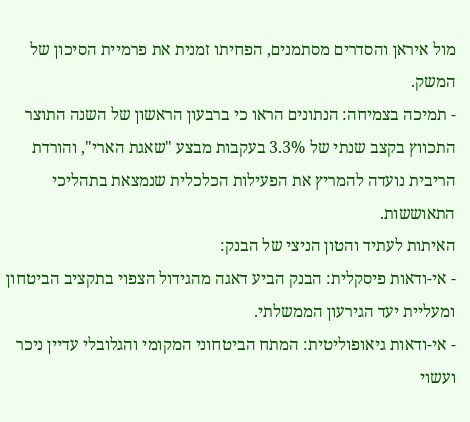מול איראן והסדרים מסתמנים, הפחיתו זמנית את פרמיית הסיכון של המשק.
- תמיכה בצמיחה: הנתונים הראו כי ברבעון הראשון של השנה התוצר התכווץ בקצב שנתי של 3.3% בעקבות מבצע "שאגת הארי", והורדת הריבית נועדה להמריץ את הפעילות הכלכלית שנמצאת בתהליכי התאוששות.
האיתות לעתיד והטון הניצי של הבנק:
- אי-ודאות פיסקלית: הבנק הביע דאגה מהגידול הצפוי בתקציב הביטחון ומעליית יעד הגירעון הממשלתי.
- אי-ודאות גיאופוליטית: המתח הביטחוני המקומי והגלובלי עדיין ניכר ועשוי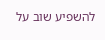להשפיע שוב על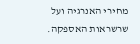מחירי האנרגיה ועל שרשראות האספקה.